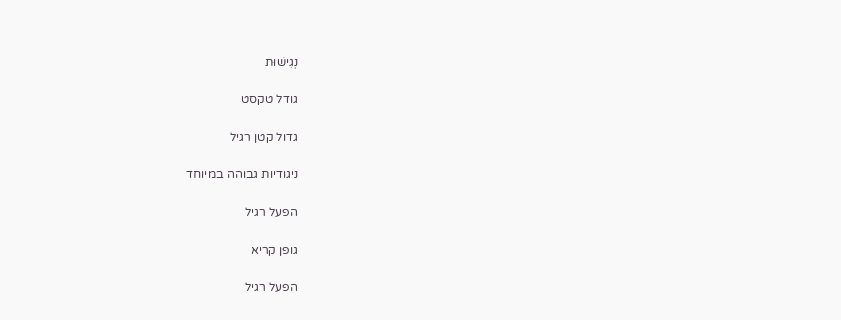נְגִישׁוּת

גודל טקסט

גדול קטן רגיל

ניגודיות גבוהה במיוחד

הפעל רגיל

גופן קריא

הפעל רגיל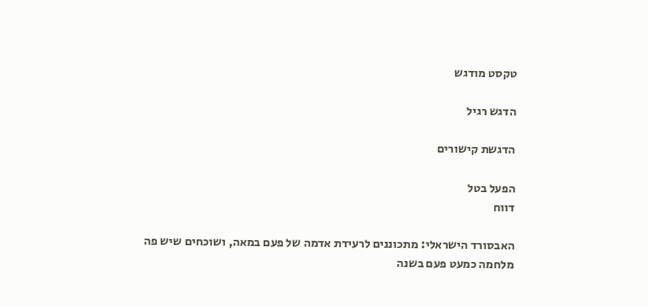טקסט מודגש

הדגש רגיל

הדגשת קישורים

הפעל בטל
דווח

האבסורד הישראלי: מתכוננים לרעידת אדמה של פעם במאה, ושוכחים שיש פה מלחמה כמעט פעם בשנה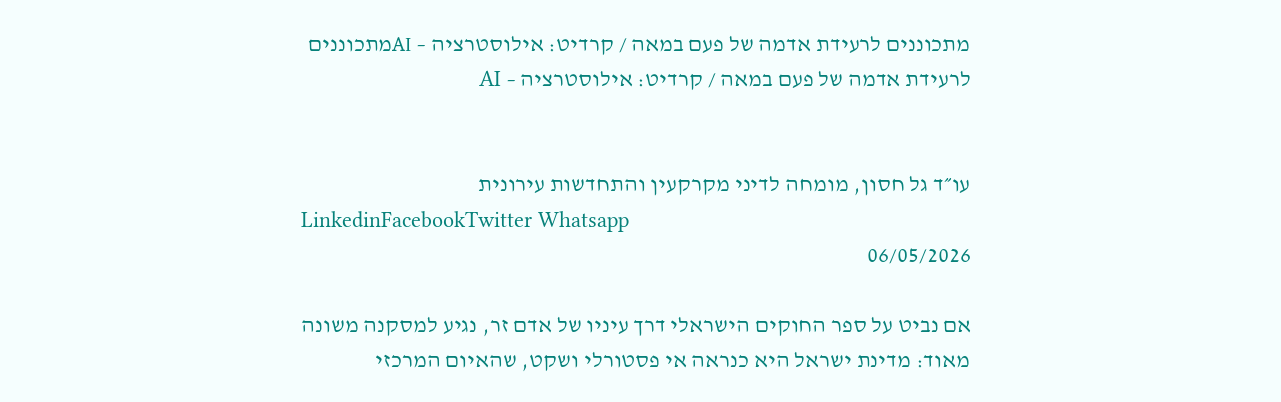מתכוננים לרעידת אדמה של פעם במאה / קרדיט: אילוסטרציה – AIמתכוננים לרעידת אדמה של פעם במאה / קרדיט: אילוסטרציה – AI


עו״ד גל חסון, מומחה לדיני מקרקעין והתחדשות עירונית
LinkedinFacebookTwitter Whatsapp
06/05/2026

אם נביט על ספר החוקים הישראלי דרך עיניו של אדם זר, נגיע למסקנה משונה מאוד: מדינת ישראל היא כנראה אי פסטורלי ושקט, שהאיום המרכזי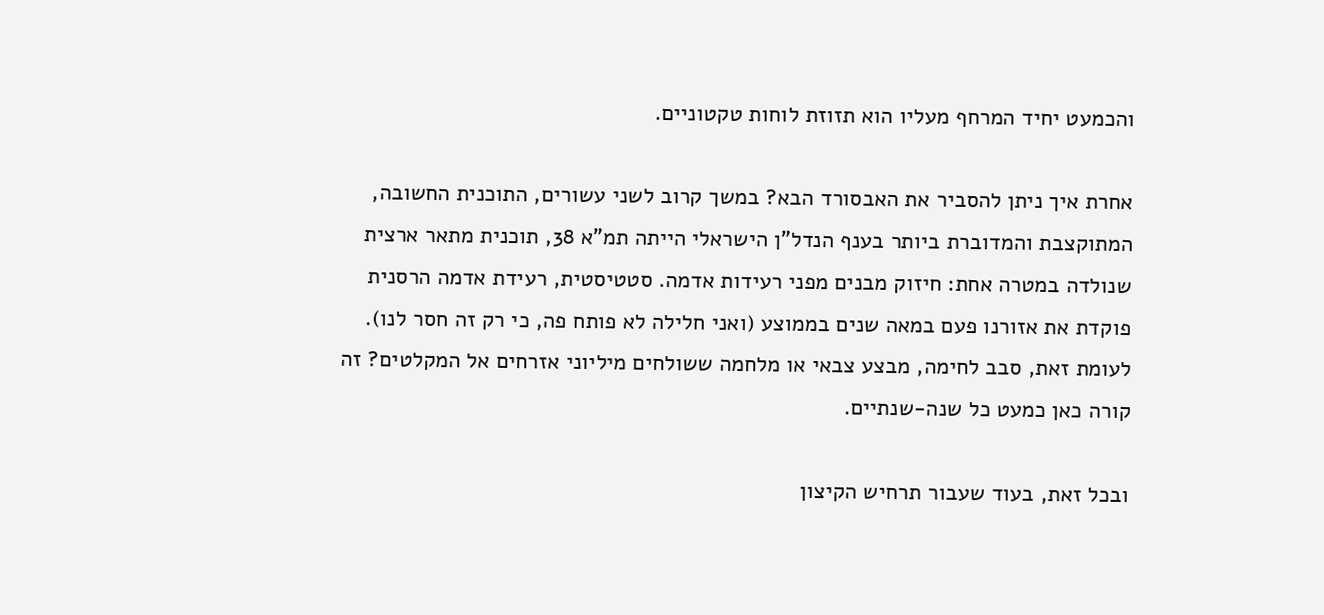והכמעט יחיד המרחף מעליו הוא תזוזת לוחות טקטוניים.

אחרת איך ניתן להסביר את האבסורד הבא? במשך קרוב לשני עשורים, התוכנית החשובה, המתוקצבת והמדוברת ביותר בענף הנדל"ן הישראלי הייתה תמ"א 38, תוכנית מתאר ארצית שנולדה במטרה אחת: חיזוק מבנים מפני רעידות אדמה. סטטיסטית, רעידת אדמה הרסנית פוקדת את אזורנו פעם במאה שנים בממוצע (ואני חלילה לא פותח פה, כי רק זה חסר לנו). לעומת זאת, סבב לחימה, מבצע צבאי או מלחמה ששולחים מיליוני אזרחים אל המקלטים? זה קורה כאן כמעט כל שנה-שנתיים.

ובכל זאת, בעוד שעבור תרחיש הקיצון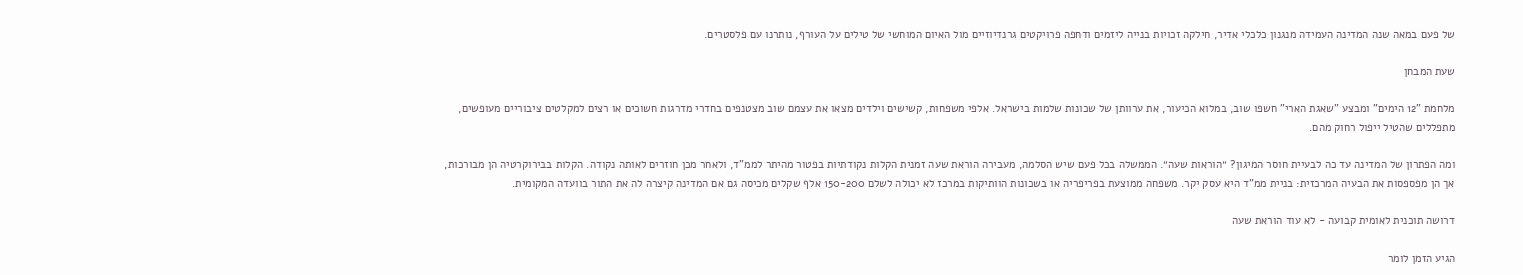של פעם במאה שנה המדינה העמידה מנגנון כלכלי אדיר, חילקה זכויות בנייה ליזמים ודחפה פרויקטים גרנדיוזיים מול האיום המוחשי של טילים על העורף, נותרנו עם פלסטרים.

שעת המבחן

מלחמת "12 הימים" ומבצע "שאגת הארי" חשפו שוב, במלוא הכיעור, את ערוותן של שכונות שלמות בישראל. אלפי משפחות, קשישים וילדים מצאו את עצמם שוב מצטנפים בחדרי מדרגות חשוכים או רצים למקלטים ציבוריים מעופשים, מתפללים שהטיל ייפול רחוק מהם.

ומה הפתרון של המדינה עד כה לבעיית חוסר המיגון? ״הוראות שעה״. הממשלה בכל פעם שיש הסלמה, מעבירה הוראת שעה זמנית הקלות נקודתיות בפטור מהיתר לממ"ד, ולאחר מכן חוזרים לאותה נקודה. הקלות בבירוקרטיה הן מבורכות, אך הן מפספסות את הבעיה המרכזית: בניית ממ"ד היא עסק יקר. משפחה ממוצעת בפריפריה או בשכונות הוותיקות במרכז לא יכולה לשלם 150-200 אלף שקלים מכיסה גם אם המדינה קיצרה לה את התור בוועדה המקומית.

דרושה תוכנית לאומית קבועה - לא עוד הוראת שעה

הגיע הזמן לומר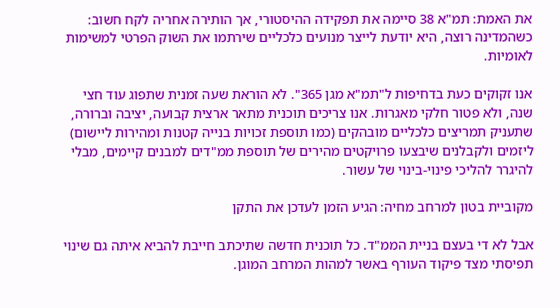את האמת: תמ"א 38 סיימה את תפקידה ההיסטורי, אך הותירה אחריה לקח חשוב: כשהמדינה רוצה, היא יודעת לייצר מנועים כלכליים שירתמו את השוק הפרטי למשימות לאומיות.

אנו זקוקים כעת בדחיפות ל"תמ"א מגן 365". לא הוראת שעה זמנית שתפוג עוד חצי שנה, ולא פטור חלקי מאגרות. אנו צריכים תוכנית מתאר ארצית קבועה, יציבה וברורה, שתעניק תמריצים כלכליים מובהקים (כמו תוספת זכויות בנייה קטנות ומהירות ליישום) ליזמים ולקבלנים שיבצעו פרויקטים מהירים של תוספת ממ"דים למבנים קיימים, מבלי להיגרר להליכי פינוי-בינוי של עשור.

מקוביית בטון למרחב מחיה: הגיע הזמן לעדכן את התקן

אבל לא די בעצם בניית הממ"ד. כל תוכנית חדשה שתיכתב חייבת להביא איתה גם שינוי תפיסתי מצד פיקוד העורף באשר למהות המרחב המוגן.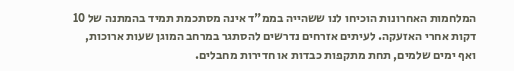המלחמות האחרונות הוכיחו לנו ששהייה בממ"ד אינה מסתכמת תמיד בהמתנה של 10 דקות אחרי האזעקה. לעיתים אזרחים נדרשים להסתגר במרחב המוגן שעות ארוכות, ואף ימים שלמים, תחת מתקפות כבדות או חדירות מחבלים.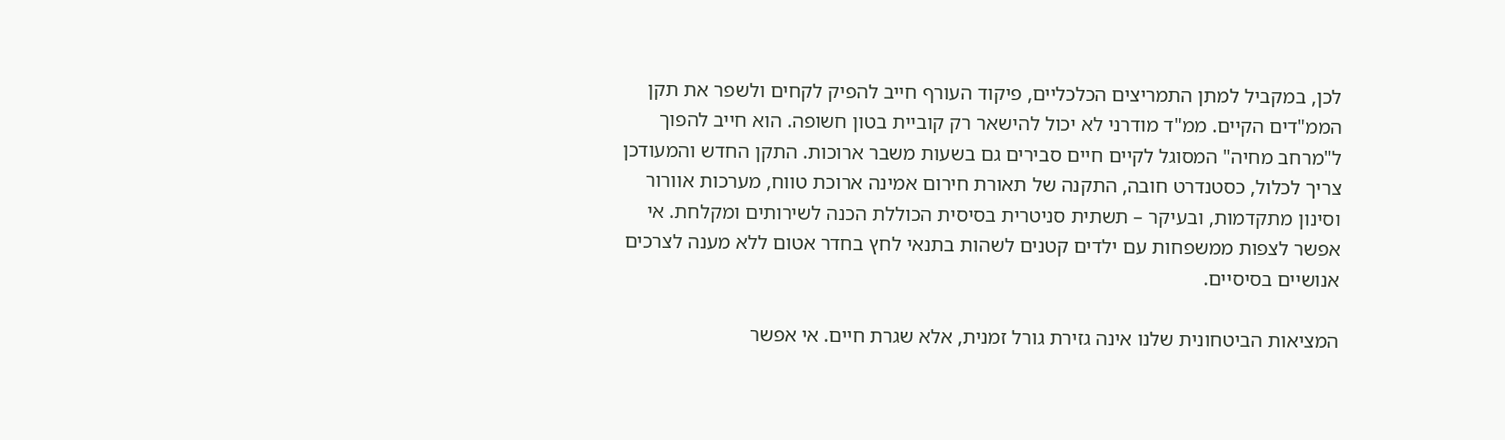לכן, במקביל למתן התמריצים הכלכליים, פיקוד העורף חייב להפיק לקחים ולשפר את תקן הממ"דים הקיים. ממ"ד מודרני לא יכול להישאר רק קוביית בטון חשופה. הוא חייב להפוך ל"מרחב מחיה" המסוגל לקיים חיים סבירים גם בשעות משבר ארוכות. התקן החדש והמעודכן צריך לכלול, כסטנדרט חובה, התקנה של תאורת חירום אמינה ארוכת טווח, מערכות אוורור וסינון מתקדמות, ובעיקר – תשתית סניטרית בסיסית הכוללת הכנה לשירותים ומקלחת. אי אפשר לצפות ממשפחות עם ילדים קטנים לשהות בתנאי לחץ בחדר אטום ללא מענה לצרכים אנושיים בסיסיים.

המציאות הביטחונית שלנו אינה גזירת גורל זמנית, אלא שגרת חיים. אי אפשר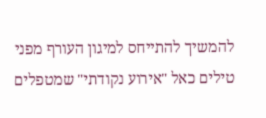להמשיך להתייחס למיגון העורף מפני טילים כאל "אירוע נקודתי" שמטפלים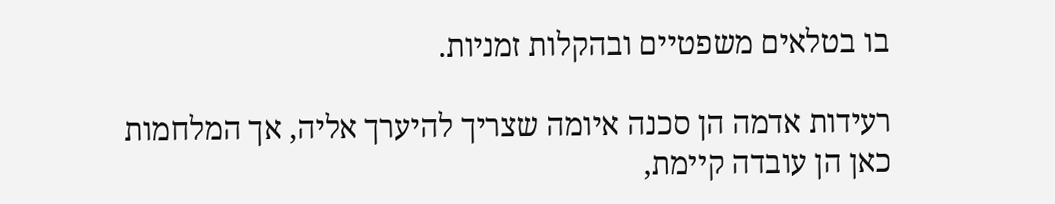בו בטלאים משפטיים ובהקלות זמניות.

רעידות אדמה הן סכנה איומה שצריך להיערך אליה, אך המלחמות כאן הן עובדה קיימת,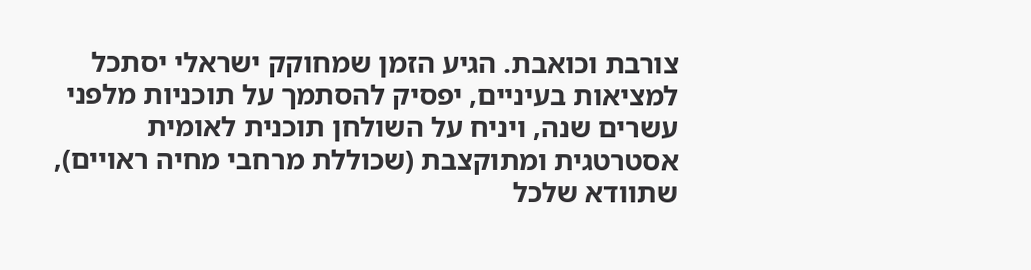צורבת וכואבת. הגיע הזמן שמחוקק ישראלי יסתכל למציאות בעיניים, יפסיק להסתמך על תוכניות מלפני עשרים שנה, ויניח על השולחן תוכנית לאומית אסטרטגית ומתוקצבת (שכוללת מרחבי מחיה ראויים), שתוודא שלכל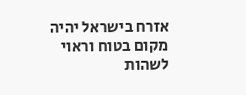אזרח בישראל יהיה מקום בטוח וראוי לשהות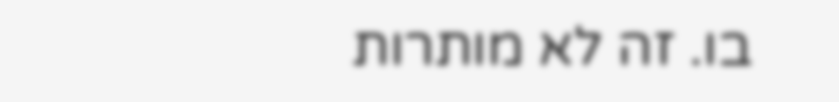בו. זה לא מותרות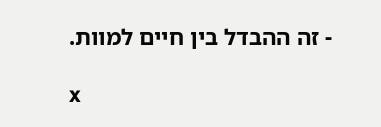- זה ההבדל בין חיים למוות.

x